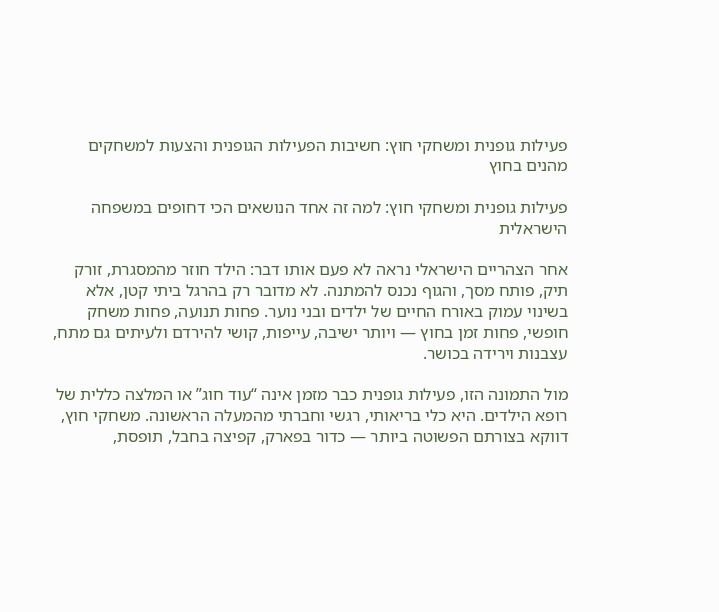פעילות גופנית ומשחקי חוץ: חשיבות הפעילות הגופנית והצעות למשחקים מהנים בחוץ

פעילות גופנית ומשחקי חוץ: למה זה אחד הנושאים הכי דחופים במשפחה הישראלית

אחר הצהריים הישראלי נראה לא פעם אותו דבר: הילד חוזר מהמסגרת, זורק תיק, פותח מסך, והגוף נכנס להמתנה. לא מדובר רק בהרגל ביתי קטן, אלא בשינוי עמוק באורח החיים של ילדים ובני נוער. פחות תנועה, פחות משחק חופשי, פחות זמן בחוץ — ויותר ישיבה, עייפות, קושי להירדם ולעיתים גם מתח, עצבנות וירידה בכושר.

מול התמונה הזו, פעילות גופנית כבר מזמן אינה “עוד חוג” או המלצה כללית של רופא הילדים. היא כלי בריאותי, רגשי וחברתי מהמעלה הראשונה. משחקי חוץ, דווקא בצורתם הפשוטה ביותר — כדור בפארק, קפיצה בחבל, תופסת,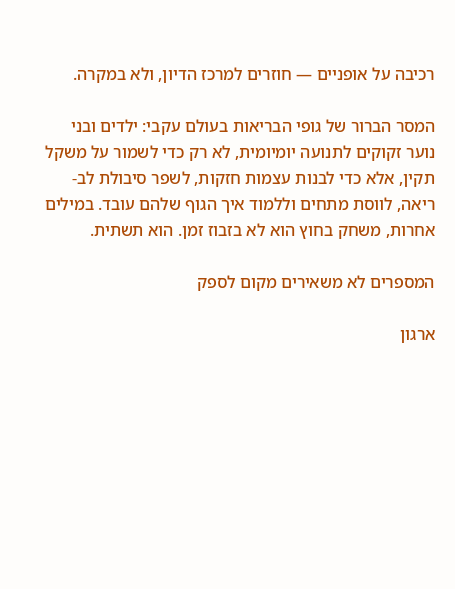רכיבה על אופניים — חוזרים למרכז הדיון, ולא במקרה.

המסר הברור של גופי הבריאות בעולם עקבי: ילדים ובני נוער זקוקים לתנועה יומיומית, לא רק כדי לשמור על משקל תקין, אלא כדי לבנות עצמות חזקות, לשפר סיבולת לב-ריאה, לווסת מתחים וללמוד איך הגוף שלהם עובד. במילים אחרות, משחק בחוץ הוא לא בזבוז זמן. הוא תשתית.

המספרים לא משאירים מקום לספק

ארגון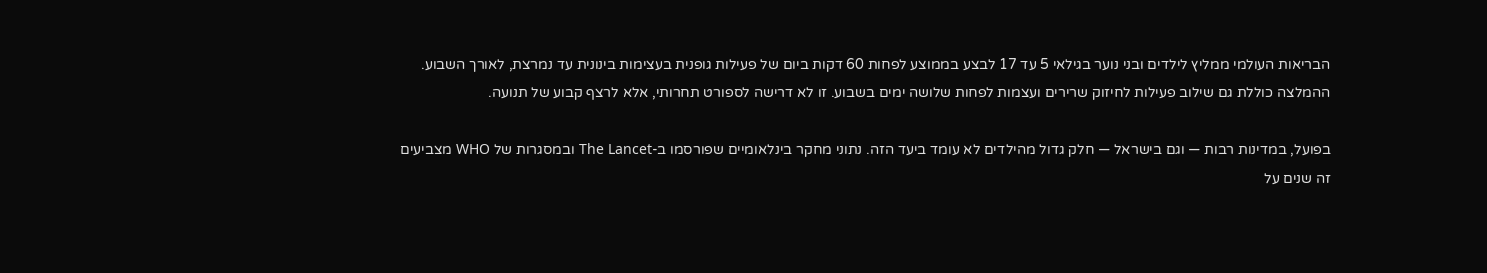הבריאות העולמי ממליץ לילדים ובני נוער בגילאי 5 עד 17 לבצע בממוצע לפחות 60 דקות ביום של פעילות גופנית בעצימות בינונית עד נמרצת, לאורך השבוע. ההמלצה כוללת גם שילוב פעילות לחיזוק שרירים ועצמות לפחות שלושה ימים בשבוע. זו לא דרישה לספורט תחרותי, אלא לרצף קבוע של תנועה.

בפועל, במדינות רבות — וגם בישראל — חלק גדול מהילדים לא עומד ביעד הזה. נתוני מחקר בינלאומיים שפורסמו ב-The Lancet ובמסגרות של WHO מצביעים זה שנים על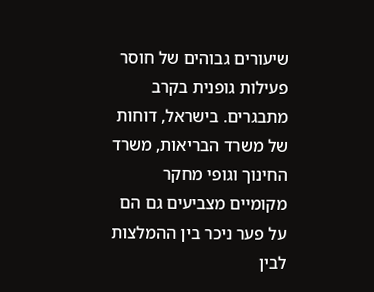שיעורים גבוהים של חוסר פעילות גופנית בקרב מתבגרים. בישראל, דוחות של משרד הבריאות, משרד החינוך וגופי מחקר מקומיים מצביעים גם הם על פער ניכר בין ההמלצות לבין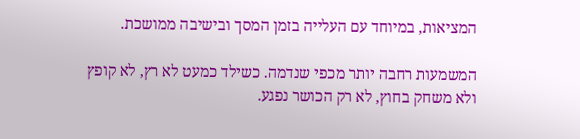המציאות, במיוחד עם העלייה בזמן המסך ובישיבה ממושכת.

המשמעות רחבה יותר מכפי שנדמה. כשילד כמעט לא רץ, לא קופץ ולא משחק בחוץ, לא רק הכושר נפגע.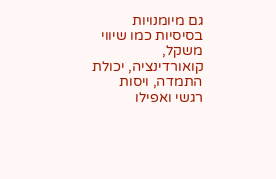גם מיומנויות בסיסיות כמו שיווי משקל, קואורדינציה, יכולת התמדה, ויסות רגשי ואפילו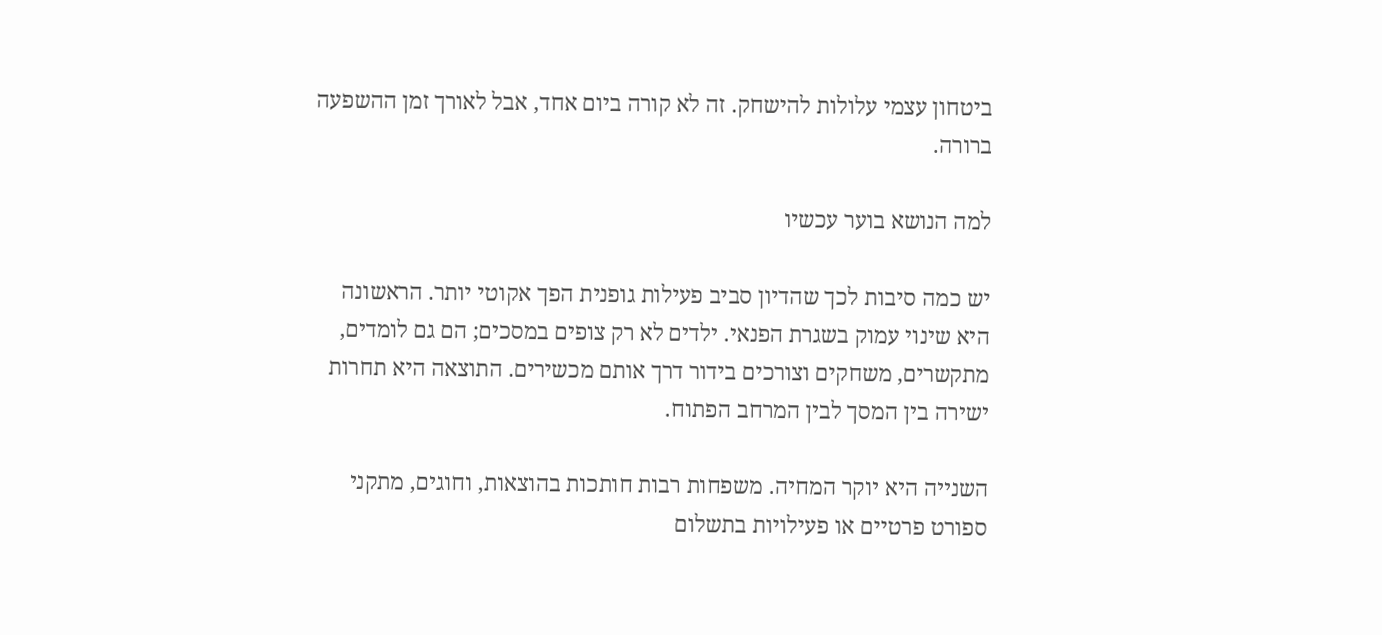ביטחון עצמי עלולות להישחק. זה לא קורה ביום אחד, אבל לאורך זמן ההשפעה ברורה.

למה הנושא בוער עכשיו

יש כמה סיבות לכך שהדיון סביב פעילות גופנית הפך אקוטי יותר. הראשונה היא שינוי עמוק בשגרת הפנאי. ילדים לא רק צופים במסכים; הם גם לומדים, מתקשרים, משחקים וצורכים בידור דרך אותם מכשירים. התוצאה היא תחרות ישירה בין המסך לבין המרחב הפתוח.

השנייה היא יוקר המחיה. משפחות רבות חותכות בהוצאות, וחוגים, מתקני ספורט פרטיים או פעילויות בתשלום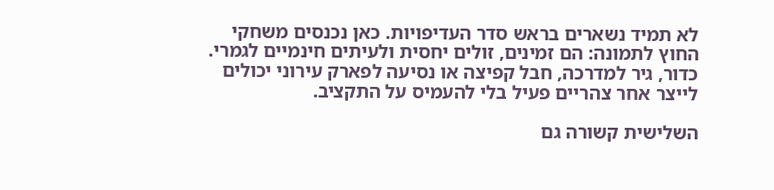לא תמיד נשארים בראש סדר העדיפויות. כאן נכנסים משחקי החוץ לתמונה: הם זמינים, זולים יחסית ולעיתים חינמיים לגמרי. כדור, גיר למדרכה, חבל קפיצה או נסיעה לפארק עירוני יכולים לייצר אחר צהריים פעיל בלי להעמיס על התקציב.

השלישית קשורה גם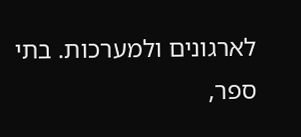לארגונים ולמערכות. בתי ספר,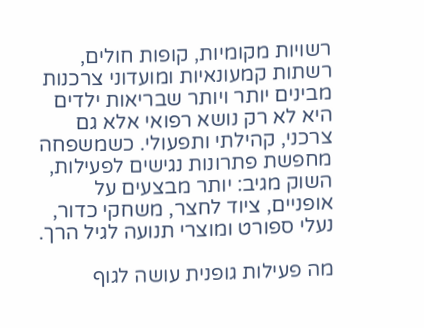רשויות מקומיות, קופות חולים, רשתות קמעונאיות ומועדוני צרכנות מבינים יותר ויותר שבריאות ילדים היא לא רק נושא רפואי אלא גם צרכני, קהילתי ותפעולי. כשמשפחה מחפשת פתרונות נגישים לפעילות, השוק מגיב: יותר מבצעים על אופניים, ציוד לחצר, משחקי כדור, נעלי ספורט ומוצרי תנועה לגיל הרך.

מה פעילות גופנית עושה לגוף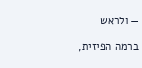— ולראש

ברמה הפיזית,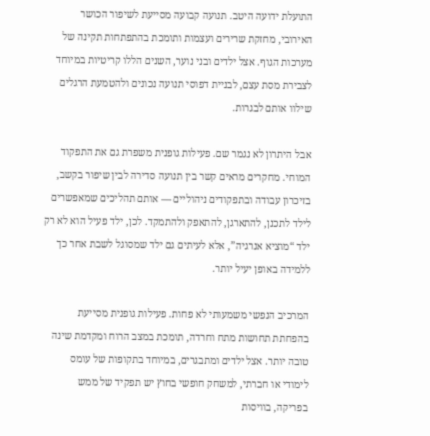התועלת ידועה היטב. תנועה קבועה מסייעת לשיפור הכושר האירובי, מחזקת שרירים ועצמות ותומכת בהתפתחות תקינה של מערכות הגוף. אצל ילדים ובני נוער, השנים הללו קריטיות במיוחד לצבירת מסת עצם, לבניית דפוסי תנועה נכונים ולהטמעת הרגלים שילוו אותם לבגרות.

אבל היתרון לא נגמר שם. פעילות גופנית משפרת גם את התפקוד המוחי. מחקרים מראים קשר בין תנועה סדירה לבין שיפור בקשב, בזיכרון עבודה ובתפקודים ניהוליים — אותם תהליכים שמאפשרים לילד לתכנן, להתארגן, להתאפק ולהתמקד. לכן, ילד פעיל הוא לא רק ילד “מוציא אנרגיה”, אלא לעיתים גם ילד שמסוגל לשבת אחר כך ללמידה באופן יעיל יותר.

המרכיב הנפשי משמעותי לא פחות. פעילות גופנית מסייעת בהפחתת תחושות מתח וחרדה, תומכת במצב הרוח ומקדמת שינה טובה יותר. אצל ילדים ומתבגרים, במיוחד בתקופות של עומס לימודי או חברתי, למשחק חופשי בחוץ יש תפקיד של ממש בפריקה, בוויסות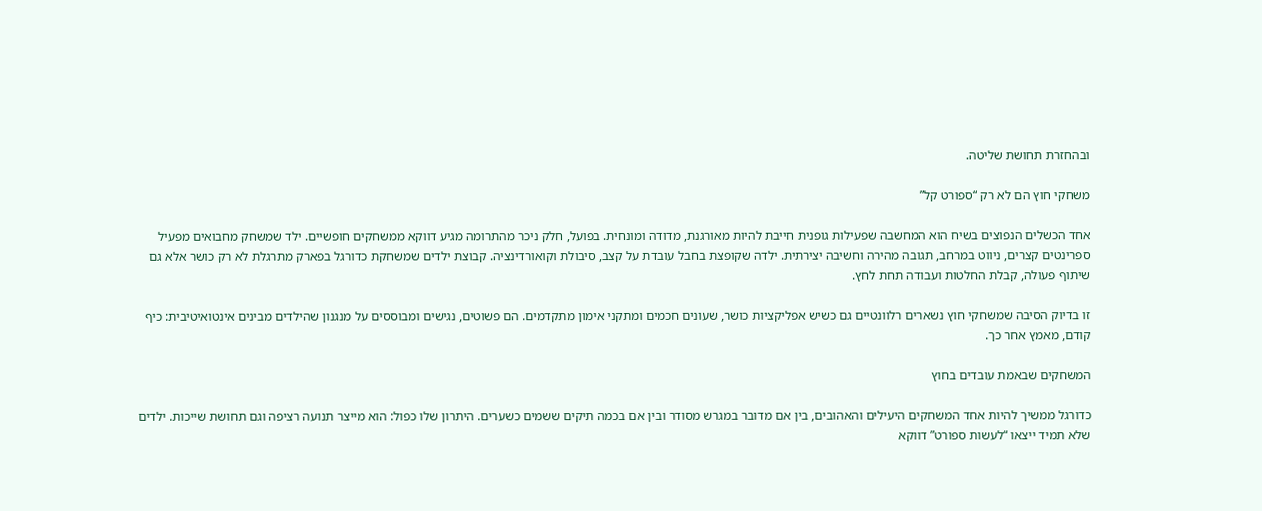ובהחזרת תחושת שליטה.

משחקי חוץ הם לא רק “ספורט קל”

אחד הכשלים הנפוצים בשיח הוא המחשבה שפעילות גופנית חייבת להיות מאורגנת, מדודה ומונחית. בפועל, חלק ניכר מהתרומה מגיע דווקא ממשחקים חופשיים. ילד שמשחק מחבואים מפעיל ספרינטים קצרים, ניווט במרחב, תגובה מהירה וחשיבה יצירתית. ילדה שקופצת בחבל עובדת על קצב, סיבולת וקואורדינציה. קבוצת ילדים שמשחקת כדורגל בפארק מתרגלת לא רק כושר אלא גם שיתוף פעולה, קבלת החלטות ועבודה תחת לחץ.

זו בדיוק הסיבה שמשחקי חוץ נשארים רלוונטיים גם כשיש אפליקציות כושר, שעונים חכמים ומתקני אימון מתקדמים. הם פשוטים, נגישים ומבוססים על מנגנון שהילדים מבינים אינטואיטיבית: כיף קודם, מאמץ אחר כך.

המשחקים שבאמת עובדים בחוץ

כדורגל ממשיך להיות אחד המשחקים היעילים והאהובים, בין אם מדובר במגרש מסודר ובין אם בכמה תיקים ששמים כשערים. היתרון שלו כפול: הוא מייצר תנועה רציפה וגם תחושת שייכות. ילדים שלא תמיד ייצאו “לעשות ספורט” דווקא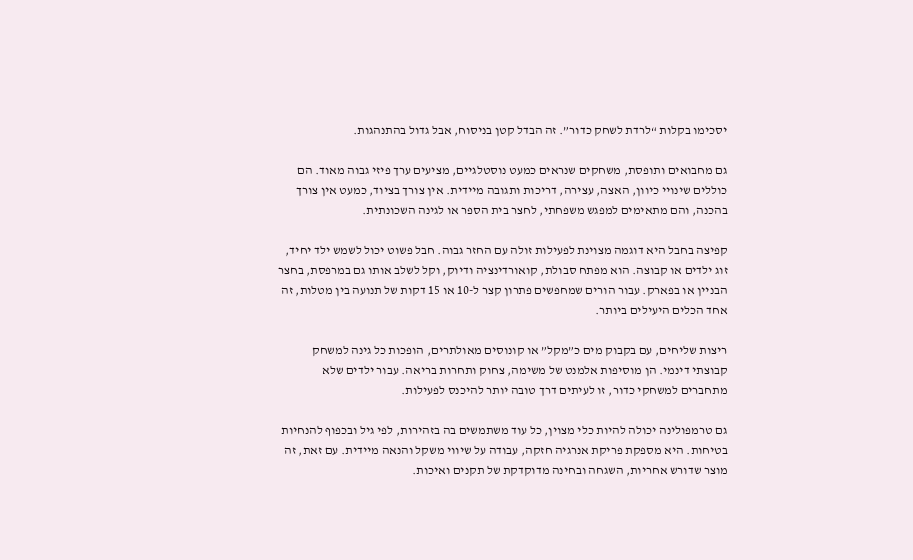יסכימו בקלות “לרדת לשחק כדור”. זה הבדל קטן בניסוח, אבל גדול בהתנהגות.

גם מחבואים ותופסת, משחקים שנראים כמעט נוסטלגיים, מציעים ערך פיזי גבוה מאוד. הם כוללים שינויי כיוון, האצה, עצירה, דריכות ותגובה מיידית. אין צורך בציוד, כמעט אין צורך בהכנה, והם מתאימים למפגש משפחתי, לחצר בית הספר או לגינה השכונתית.

קפיצה בחבל היא דוגמה מצוינת לפעילות זולה עם החזר גבוה. חבל פשוט יכול לשמש ילד יחיד, זוג ילדים או קבוצה. הוא מפתח סבולת, קואורדינציה ודיוק, וקל לשלב אותו גם במרפסת, בחצר הבניין או בפארק. עבור הורים שמחפשים פתרון קצר ל-10 או 15 דקות של תנועה בין מטלות, זה אחד הכלים היעילים ביותר.

ריצות שליחים, עם בקבוק מים כ”מקל” או קונוסים מאולתרים, הופכות כל גינה למשחק קבוצתי דינמי. הן מוסיפות אלמנט של משימה, צחוק ותחרות בריאה. עבור ילדים שלא מתחברים למשחקי כדור, זו לעיתים דרך טובה יותר להיכנס לפעילות.

גם טרמפולינה יכולה להיות כלי מצוין, כל עוד משתמשים בה בזהירות, לפי גיל ובכפוף להנחיות בטיחות. היא מספקת פריקת אנרגיה חזקה, עבודה על שיווי משקל והנאה מיידית. עם זאת, זה מוצר שדורש אחריות, השגחה ובחינה מדוקדקת של תקנים ואיכות.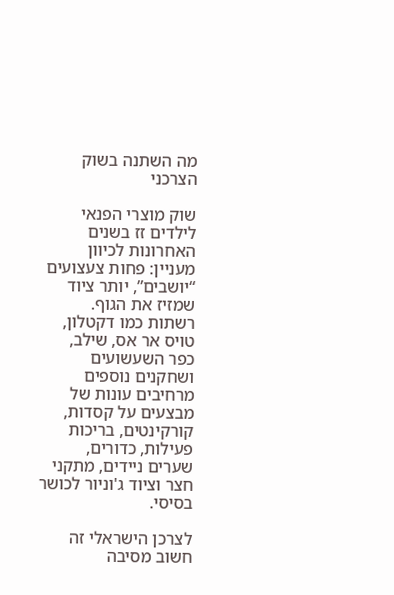מה השתנה בשוק הצרכני

שוק מוצרי הפנאי לילדים זז בשנים האחרונות לכיוון מעניין: פחות צעצועים “יושבים”, יותר ציוד שמזיז את הגוף. רשתות כמו דקטלון, טויס אר אס, שילב, כפר השעשועים ושחקנים נוספים מרחיבים עונות של מבצעים על קסדות, קורקינטים, בריכות פעילות, כדורים, שערים ניידים, מתקני חצר וציוד ג'וניור לכושר בסיסי.

לצרכן הישראלי זה חשוב מסיבה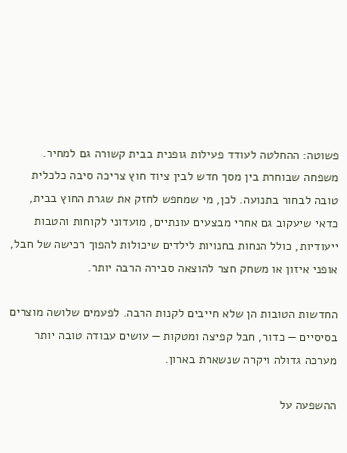פשוטה: ההחלטה לעודד פעילות גופנית בבית קשורה גם למחיר. משפחה שבוחרת בין מסך חדש לבין ציוד חוץ צריכה סיבה כלכלית טובה לבחור בתנועה. לכן, מי שמחפש לחזק את שגרת החוץ בבית, כדאי שיעקוב גם אחרי מבצעים עונתיים, מועדוני לקוחות והטבות ייעודיות, כולל הנחות בחנויות לילדים שיכולות להפוך רכישה של חבל, אופני איזון או משחק חצר להוצאה סבירה הרבה יותר.

החדשות הטובות הן שלא חייבים לקנות הרבה. לפעמים שלושה מוצרים בסיסיים — כדור, חבל קפיצה ומטקות — עושים עבודה טובה יותר מערכה גדולה ויקרה שנשארת בארון.

ההשפעה על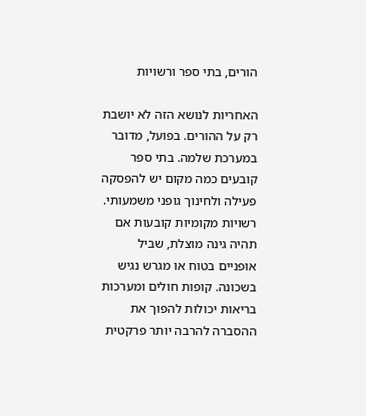הורים, בתי ספר ורשויות

האחריות לנושא הזה לא יושבת רק על ההורים. בפועל, מדובר במערכת שלמה. בתי ספר קובעים כמה מקום יש להפסקה פעילה ולחינוך גופני משמעותי. רשויות מקומיות קובעות אם תהיה גינה מוצלת, שביל אופניים בטוח או מגרש נגיש בשכונה. קופות חולים ומערכות בריאות יכולות להפוך את ההסברה להרבה יותר פרקטית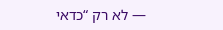— לא רק “כדאי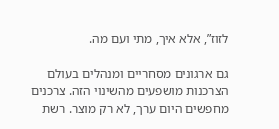לזוז”, אלא איך, מתי ועם מה.

גם ארגונים מסחריים ומנהלים בעולם הצרכנות מושפעים מהשינוי הזה. צרכנים מחפשים היום ערך, לא רק מוצר. רשת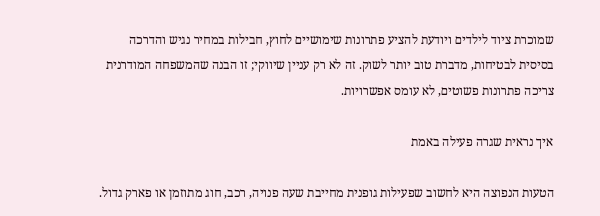שמוכרת ציוד לילדים ויודעת להציע פתרונות שימושיים לחוץ, חבילות במחיר נגיש והדרכה בסיסית לבטיחות, מדברת טוב יותר לשוק. זה לא רק עניין שיווקי; זו הבנה שהמשפחה המודרנית צריכה פתרונות פשוטים, לא עומס אפשרויות.

איך נראית שגרה פעילה באמת

הטעות הנפוצה היא לחשוב שפעילות גופנית מחייבת שעה פנויה, רכב, חוג מתוזמן או פארק גדול.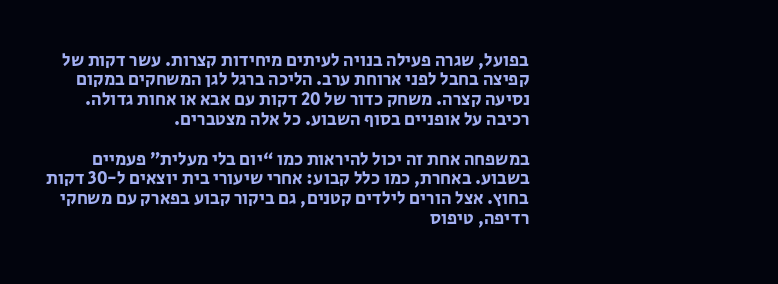בפועל, שגרה פעילה בנויה לעיתים מיחידות קצרות. עשר דקות של קפיצה בחבל לפני ארוחת ערב. הליכה ברגל לגן המשחקים במקום נסיעה קצרה. משחק כדור של 20 דקות עם אבא או אחות גדולה. רכיבה על אופניים בסוף השבוע. כל אלה מצטברים.

במשפחה אחת זה יכול להיראות כמו “יום בלי מעלית” פעמיים בשבוע. באחרת, כמו כלל קבוע: אחרי שיעורי בית יוצאים ל-30 דקות בחוץ. אצל הורים לילדים קטנים, גם ביקור קבוע בפארק עם משחקי רדיפה, טיפוס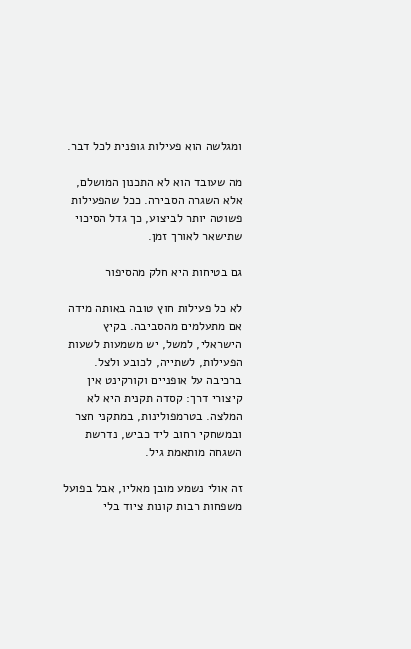ומגלשה הוא פעילות גופנית לכל דבר.

מה שעובד הוא לא התכנון המושלם, אלא השגרה הסבירה. ככל שהפעילות פשוטה יותר לביצוע, כך גדל הסיכוי שתישאר לאורך זמן.

גם בטיחות היא חלק מהסיפור

לא כל פעילות חוץ טובה באותה מידה אם מתעלמים מהסביבה. בקיץ הישראלי, למשל, יש משמעות לשעות הפעילות, לשתייה, לכובע ולצל. ברכיבה על אופניים וקורקינט אין קיצורי דרך: קסדה תקנית היא לא המלצה. בטרמפולינות, במתקני חצר ובמשחקי רחוב ליד כביש, נדרשת השגחה מותאמת גיל.

זה אולי נשמע מובן מאליו, אבל בפועל משפחות רבות קונות ציוד בלי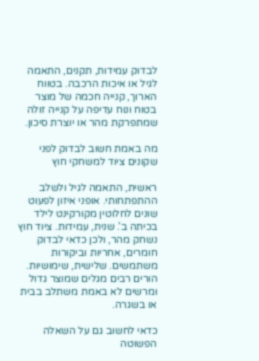לבדוק עמידות, תקנים, התאמה לגיל או איכות הרכבה. בטווח הארוך, קנייה חכמה של מוצר בטוח ונוח עדיפה על קנייה זולה שמתפרקת מהר או יוצרת סיכון.

מה באמת חשוב לבדוק לפני שקונים ציוד למשחקי חוץ

ראשית, התאמה לגיל ולשלב ההתפתחותי. אופני איזון לפעוט שונים לחלוטין מקורקינט לילד בכיתה ב’. שנית, עמידות. ציוד חוץ נשחק מהר, ולכן כדאי לבדוק חומרים, אחריות וביקורות משתמשים. שלישית, שימושיות. הורים רבים מגלים שמוצר גדול ומרשים לא באמת משתלב בבית או בשגרה.

כדאי לחשוב גם על השאלה הפשוטה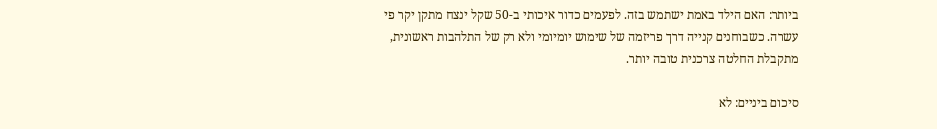ביותר: האם הילד באמת ישתמש בזה. לפעמים כדור איכותי ב-50 שקל ינצח מתקן יקר פי עשרה. כשבוחנים קנייה דרך פריזמה של שימוש יומיומי ולא רק של התלהבות ראשונית, מתקבלת החלטה צרכנית טובה יותר.

סיכום ביניים: לא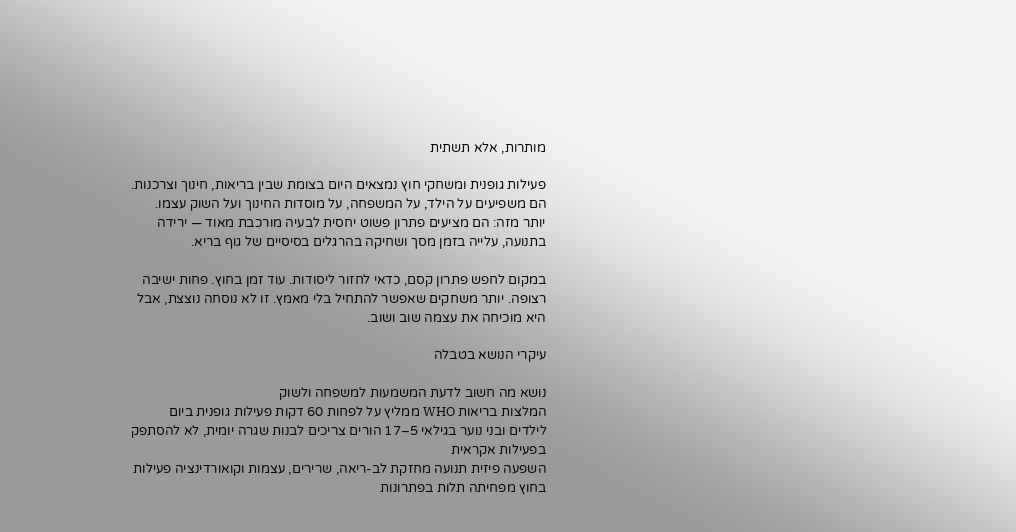מותרות, אלא תשתית

פעילות גופנית ומשחקי חוץ נמצאים היום בצומת שבין בריאות, חינוך וצרכנות. הם משפיעים על הילד, על המשפחה, על מוסדות החינוך ועל השוק עצמו. יותר מזה: הם מציעים פתרון פשוט יחסית לבעיה מורכבת מאוד — ירידה בתנועה, עלייה בזמן מסך ושחיקה בהרגלים בסיסיים של גוף בריא.

במקום לחפש פתרון קסם, כדאי לחזור ליסודות. עוד זמן בחוץ. פחות ישיבה רצופה. יותר משחקים שאפשר להתחיל בלי מאמץ. זו לא נוסחה נוצצת, אבל היא מוכיחה את עצמה שוב ושוב.

עיקרי הנושא בטבלה

נושא מה חשוב לדעת המשמעות למשפחה ולשוק
המלצות בריאות WHO ממליץ על לפחות 60 דקות פעילות גופנית ביום לילדים ובני נוער בגילאי 5–17 הורים צריכים לבנות שגרה יומית, לא להסתפק בפעילות אקראית
השפעה פיזית תנועה מחזקת לב-ריאה, שרירים, עצמות וקואורדינציה פעילות בחוץ מפחיתה תלות בפתרונות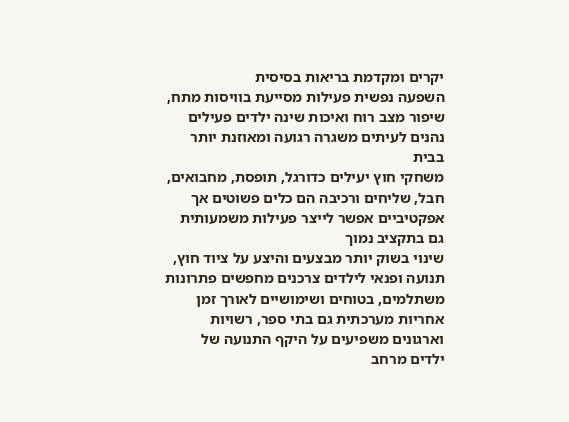יקרים ומקדמת בריאות בסיסית
השפעה נפשית פעילות מסייעת בוויסות מתח, שיפור מצב רוח ואיכות שינה ילדים פעילים נהנים לעיתים משגרה רגועה ומאוזנת יותר בבית
משחקי חוץ יעילים כדורגל, תופסת, מחבואים, חבל, שליחים ורכיבה הם כלים פשוטים אך אפקטיביים אפשר לייצר פעילות משמעותית גם בתקציב נמוך
שינוי בשוק יותר מבצעים והיצע על ציוד חוץ, תנועה ופנאי לילדים צרכנים מחפשים פתרונות משתלמים, בטוחים ושימושיים לאורך זמן
אחריות מערכתית גם בתי ספר, רשויות וארגונים משפיעים על היקף התנועה של ילדים מרחב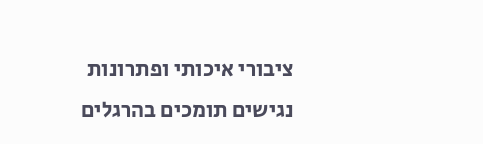ציבורי איכותי ופתרונות נגישים תומכים בהרגלים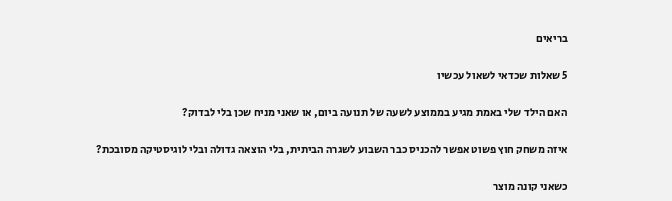בריאים

5 שאלות שכדאי לשאול עכשיו

האם הילד שלי באמת מגיע בממוצע לשעה של תנועה ביום, או שאני מניח שכן בלי לבדוק?

איזה משחק חוץ פשוט אפשר להכניס כבר השבוע לשגרה הביתית, בלי הוצאה גדולה ובלי לוגיסטיקה מסובכת?

כשאני קונה מוצר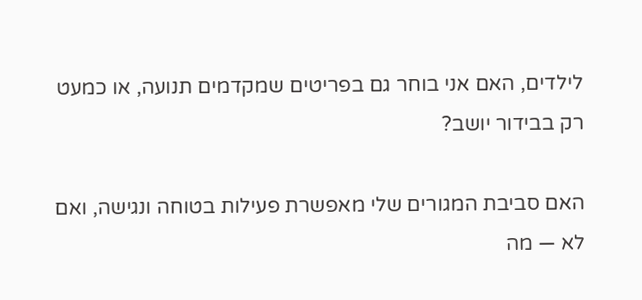לילדים, האם אני בוחר גם בפריטים שמקדמים תנועה, או כמעט רק בבידור יושב?

האם סביבת המגורים שלי מאפשרת פעילות בטוחה ונגישה, ואם לא — מה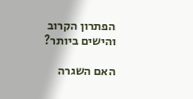הפתרון הקרוב והישים ביותר?

האם השגרה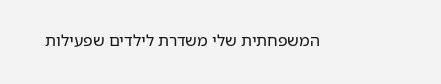המשפחתית שלי משדרת לילדים שפעילות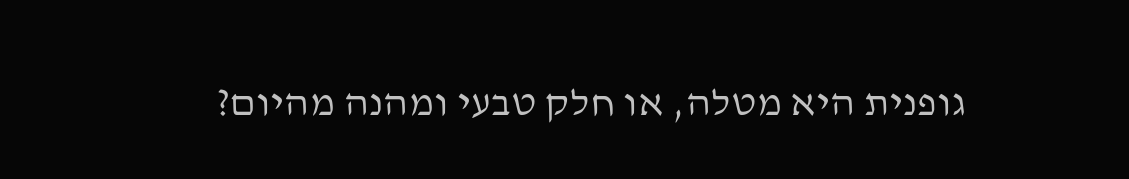גופנית היא מטלה, או חלק טבעי ומהנה מהיום?